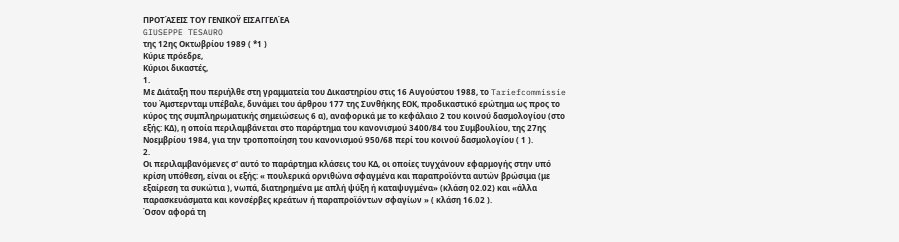ΠΡΟΤΆΣΕΙΣ ΤΟΥ ΓΕΝΙΚΟΫ ΕΙΣΑΓΓΕΛΈΑ
GIUSEPPE TESAURO
της 12ης Οκτωβρίου 1989 ( *1 )
Κύριε πρόεδρε,
Κύριοι δικαστές,
1.
Με Διάταξη που περιήλθε στη γραμματεία του Δικαστηρίου στις 16 Αυγούστου 1988, το Tariefcommissie του Άμστερνταμ υπέβαλε, δυνάμει του άρθρου 177 της Συνθήκης ΕΟΚ, προδικαστικό ερώτημα ως προς το κύρος της συμπληρωματικής σημειώσεως 6 α), αναφορικά με το κεφάλαιο 2 του κοινού δασμολογίου (στο εξής: ΚΔ), η οποία περιλαμβάνεται στο παράρτημα του κανονισμού 3400/84 του Συμβουλίου, της 27ης Νοεμβρίου 1984, για την τροποποίηση του κανονισμού 950/68 περί του κοινού δασμολογίου ( 1 ).
2.
Οι περιλαμβανόμενες σ' αυτό το παράρτημα κλάσεις του ΚΔ, οι οποίες τυγχάνουν εφαρμογής στην υπό κρίση υπόθεση, είναι οι εξής: « πουλερικά ορνιθώνα σφαγμένα και παραπροϊόντα αυτών βρώσιμα (με εξαίρεση τα συκώτια ), νωπά, διατηρημένα με απλή ψύξη ή καταψυγμένα» (κλάση 02.02) και «άλλα παρασκευάσματα και κονσέρβες κρεάτων ή παραπροϊόντων σφαγίων » ( κλάση 16.02 ).
Όσον αφορά τη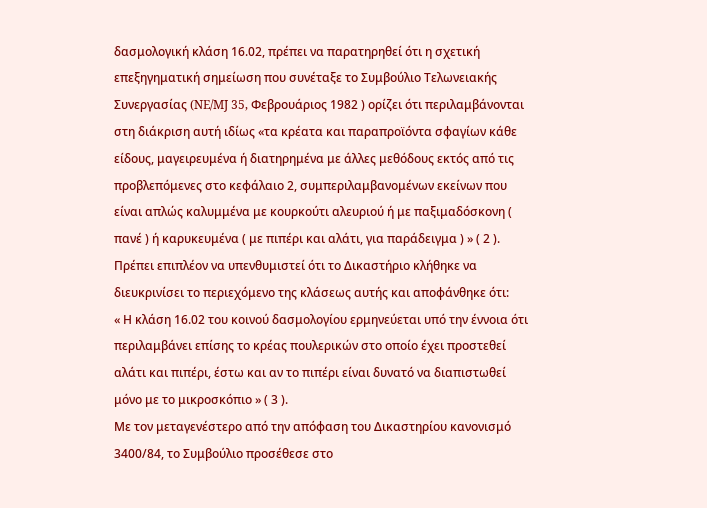δασμολογική κλάση 16.02, πρέπει να παρατηρηθεί ότι η σχετική επεξηγηματική σημείωση που συνέταξε το Συμβούλιο Τελωνειακής Συνεργασίας (NE/MJ 35, Φεβρουάριος 1982 ) ορίζει ότι περιλαμβάνονται στη διάκριση αυτή ιδίως «τα κρέατα και παραπροϊόντα σφαγίων κάθε είδους, μαγειρευμένα ή διατηρημένα με άλλες μεθόδους εκτός από τις προβλεπόμενες στο κεφάλαιο 2, συμπεριλαμβανομένων εκείνων που είναι απλώς καλυμμένα με κουρκούτι αλευριού ή με παξιμαδόσκονη ( πανέ ) ή καρυκευμένα ( με πιπέρι και αλάτι, για παράδειγμα ) » ( 2 ).
Πρέπει επιπλέον να υπενθυμιστεί ότι το Δικαστήριο κλήθηκε να διευκρινίσει το περιεχόμενο της κλάσεως αυτής και αποφάνθηκε ότι:
« Η κλάση 16.02 του κοινού δασμολογίου ερμηνεύεται υπό την έννοια ότι περιλαμβάνει επίσης το κρέας πουλερικών στο οποίο έχει προστεθεί αλάτι και πιπέρι, έστω και αν το πιπέρι είναι δυνατό να διαπιστωθεί μόνο με το μικροσκόπιο » ( 3 ).
Με τον μεταγενέστερο από την απόφαση του Δικαστηρίου κανονισμό 3400/84, το Συμβούλιο προσέθεσε στο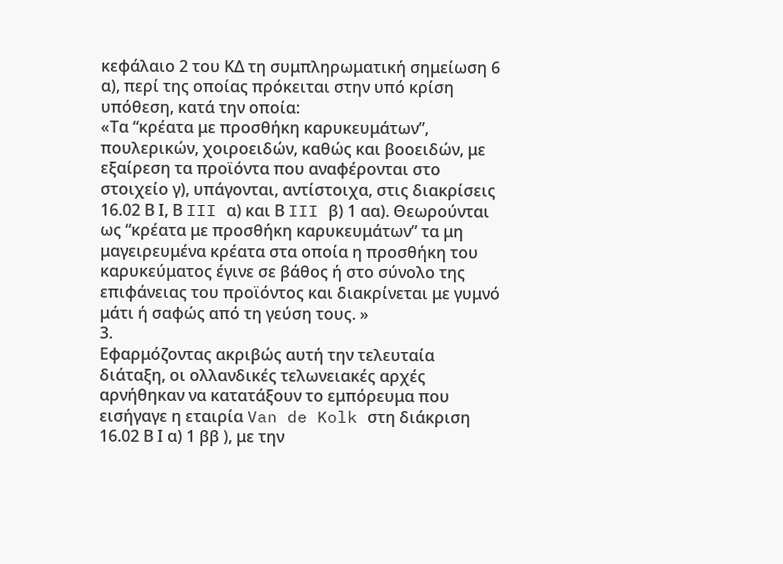κεφάλαιο 2 του ΚΔ τη συμπληρωματική σημείωση 6 α), περί της οποίας πρόκειται στην υπό κρίση υπόθεση, κατά την οποία:
«Τα “κρέατα με προσθήκη καρυκευμάτων”, πουλερικών, χοιροειδών, καθώς και βοοειδών, με εξαίρεση τα προϊόντα που αναφέρονται στο στοιχείο γ), υπάγονται, αντίστοιχα, στις διακρίσεις 16.02 Β Ι, Β III α) και Β III β) 1 αα). Θεωρούνται ως “κρέατα με προσθήκη καρυκευμάτων” τα μη μαγειρευμένα κρέατα στα οποία η προσθήκη του καρυκεύματος έγινε σε βάθος ή στο σύνολο της επιφάνειας του προϊόντος και διακρίνεται με γυμνό μάτι ή σαφώς από τη γεύση τους. »
3.
Εφαρμόζοντας ακριβώς αυτή την τελευταία διάταξη, οι ολλανδικές τελωνειακές αρχές αρνήθηκαν να κατατάξουν το εμπόρευμα που εισήγαγε η εταιρία Van de Kolk στη διάκριση 16.02 Β Ι α) 1 ββ ), με την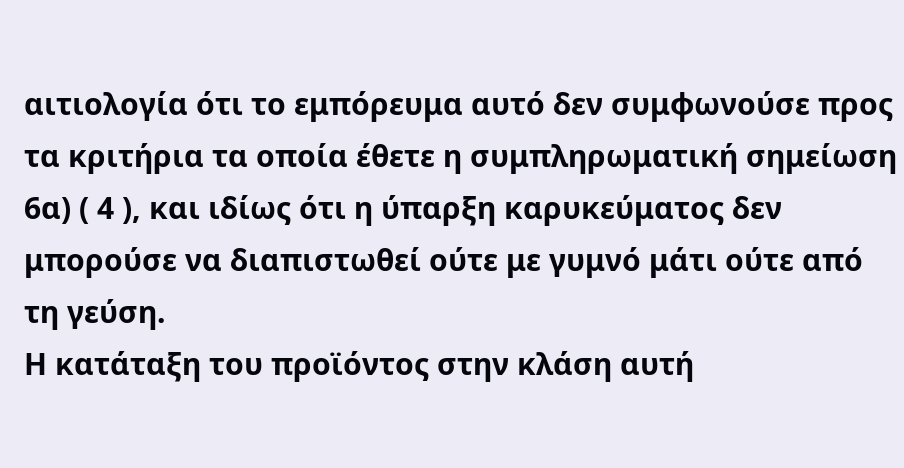αιτιολογία ότι το εμπόρευμα αυτό δεν συμφωνούσε προς τα κριτήρια τα οποία έθετε η συμπληρωματική σημείωση 6α) ( 4 ), και ιδίως ότι η ύπαρξη καρυκεύματος δεν μπορούσε να διαπιστωθεί ούτε με γυμνό μάτι ούτε από τη γεύση.
Η κατάταξη του προϊόντος στην κλάση αυτή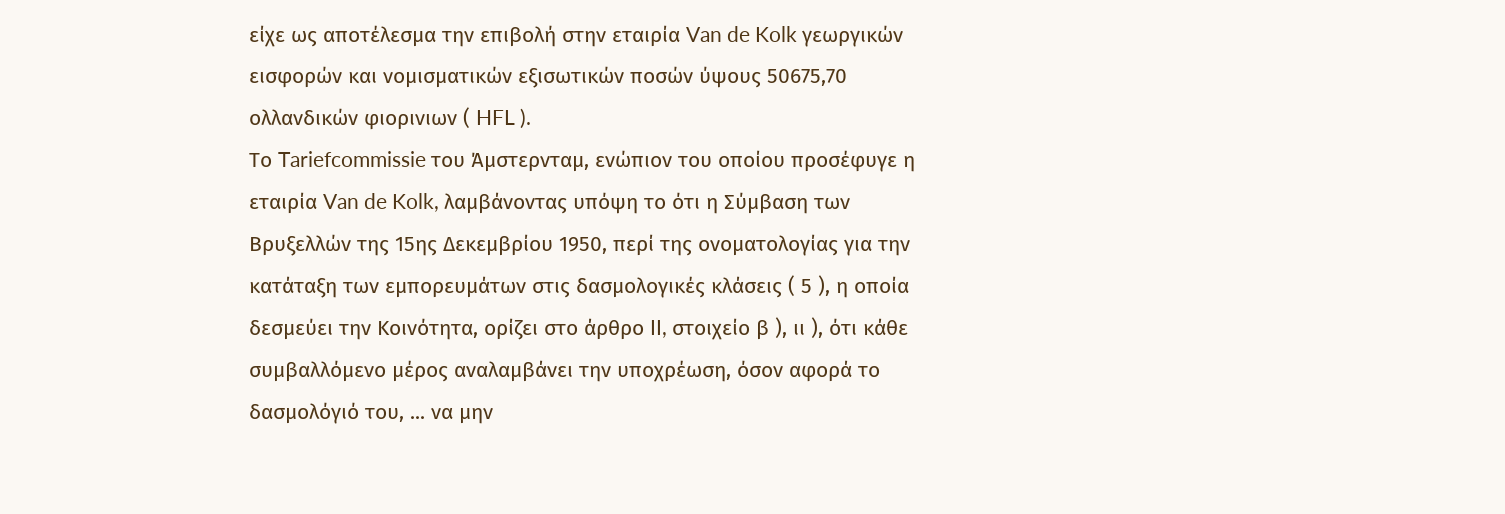είχε ως αποτέλεσμα την επιβολή στην εταιρία Van de Kolk γεωργικών εισφορών και νομισματικών εξισωτικών ποσών ύψους 50675,70 ολλανδικών φιορινιων ( HFL ).
Το Tariefcommissie του Άμστερνταμ, ενώπιον του οποίου προσέφυγε η εταιρία Van de Kolk, λαμβάνοντας υπόψη το ότι η Σύμβαση των Βρυξελλών της 15ης Δεκεμβρίου 1950, περί της ονοματολογίας για την κατάταξη των εμπορευμάτων στις δασμολογικές κλάσεις ( 5 ), η οποία δεσμεύει την Κοινότητα, ορίζει στο άρθρο II, στοιχείο β ), ιι ), ότι κάθε συμβαλλόμενο μέρος αναλαμβάνει την υποχρέωση, όσον αφορά το δασμολόγιό του, ... να μην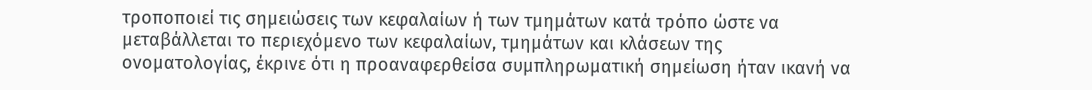τροποποιεί τις σημειώσεις των κεφαλαίων ή των τμημάτων κατά τρόπο ώστε να μεταβάλλεται το περιεχόμενο των κεφαλαίων, τμημάτων και κλάσεων της ονοματολογίας, έκρινε ότι η προαναφερθείσα συμπληρωματική σημείωση ήταν ικανή να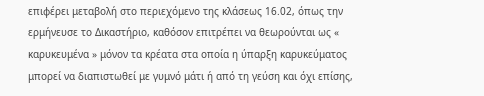επιφέρει μεταβολή στο περιεχόμενο της κλάσεως 16.02, όπως την ερμήνευσε το Δικαστήριο, καθόσον επιτρέπει να θεωρούνται ως « καρυκευμένα » μόνον τα κρέατα στα οποία η ύπαρξη καρυκεύματος μπορεί να διαπιστωθεί με γυμνό μάτι ή από τη γεύση και όχι επίσης,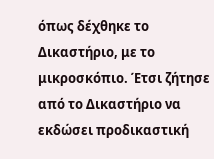όπως δέχθηκε το Δικαστήριο, με το μικροσκόπιο. Έτσι ζήτησε από το Δικαστήριο να εκδώσει προδικαστική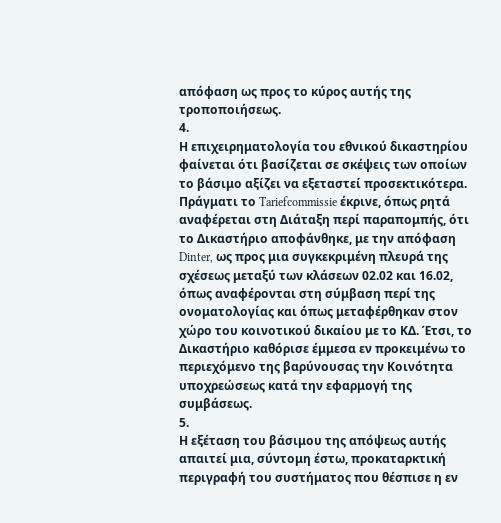απόφαση ως προς το κύρος αυτής της τροποποιήσεως.
4.
Η επιχειρηματολογία του εθνικού δικαστηρίου φαίνεται ότι βασίζεται σε σκέψεις των οποίων το βάσιμο αξίζει να εξεταστεί προσεκτικότερα.
Πράγματι το Tariefcommissie έκρινε, όπως ρητά αναφέρεται στη Διάταξη περί παραπομπής, ότι το Δικαστήριο αποφάνθηκε, με την απόφαση Dinter, ως προς μια συγκεκριμένη πλευρά της σχέσεως μεταξύ των κλάσεων 02.02 και 16.02, όπως αναφέρονται στη σύμβαση περί της ονοματολογίας και όπως μεταφέρθηκαν στον χώρο του κοινοτικού δικαίου με το ΚΔ. Έτσι, το Δικαστήριο καθόρισε έμμεσα εν προκειμένω το περιεχόμενο της βαρύνουσας την Κοινότητα υποχρεώσεως κατά την εφαρμογή της συμβάσεως.
5.
Η εξέταση του βάσιμου της απόψεως αυτής απαιτεί μια, σύντομη έστω, προκαταρκτική περιγραφή του συστήματος που θέσπισε η εν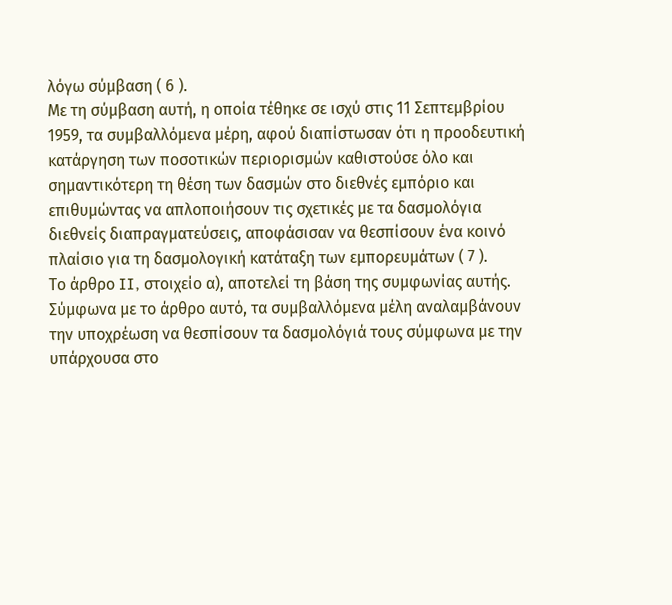λόγω σύμβαση ( 6 ).
Με τη σύμβαση αυτή, η οποία τέθηκε σε ισχύ στις 11 Σεπτεμβρίου 1959, τα συμβαλλόμενα μέρη, αφού διαπίστωσαν ότι η προοδευτική κατάργηση των ποσοτικών περιορισμών καθιστούσε όλο και σημαντικότερη τη θέση των δασμών στο διεθνές εμπόριο και επιθυμώντας να απλοποιήσουν τις σχετικές με τα δασμολόγια διεθνείς διαπραγματεύσεις, αποφάσισαν να θεσπίσουν ένα κοινό πλαίσιο για τη δασμολογική κατάταξη των εμπορευμάτων ( 7 ).
Το άρθρο II, στοιχείο α), αποτελεί τη βάση της συμφωνίας αυτής. Σύμφωνα με το άρθρο αυτό, τα συμβαλλόμενα μέλη αναλαμβάνουν την υποχρέωση να θεσπίσουν τα δασμολόγιά τους σύμφωνα με την υπάρχουσα στο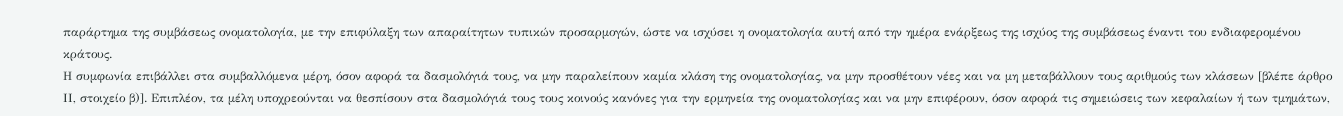παράρτημα της συμβάσεως ονοματολογία, με την επιφύλαξη των απαραίτητων τυπικών προσαρμογών, ώστε να ισχύσει η ονοματολογία αυτή από την ημέρα ενάρξεως της ισχύος της συμβάσεως έναντι του ενδιαφερομένου κράτους.
Η συμφωνία επιβάλλει στα συμβαλλόμενα μέρη, όσον αφορά τα δασμολόγιά τους, να μην παραλείπουν καμία κλάση της ονοματολογίας, να μην προσθέτουν νέες και να μη μεταβάλλουν τους αριθμούς των κλάσεων [βλέπε άρθρο ΙΙ, στοιχείο β)]. Επιπλέον, τα μέλη υποχρεούνται να θεσπίσουν στα δασμολόγιά τους τους κοινούς κανόνες για την ερμηνεία της ονοματολογίας και να μην επιφέρουν, όσον αφορά τις σημειώσεις των κεφαλαίων ή των τμημάτων,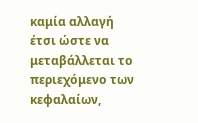καμία αλλαγή έτσι ώστε να μεταβάλλεται το περιεχόμενο των κεφαλαίων,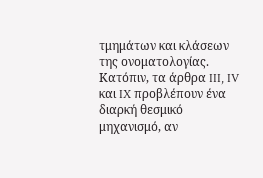τμημάτων και κλάσεων της ονοματολογίας.
Κατόπιν, τα άρθρα III, IV και IX προβλέπουν ένα διαρκή θεσμικό μηχανισμό, αν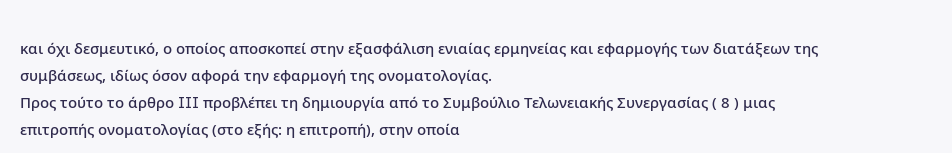και όχι δεσμευτικό, ο οποίος αποσκοπεί στην εξασφάλιση ενιαίας ερμηνείας και εφαρμογής των διατάξεων της συμβάσεως, ιδίως όσον αφορά την εφαρμογή της ονοματολογίας.
Προς τούτο το άρθρο III προβλέπει τη δημιουργία από το Συμβούλιο Τελωνειακής Συνεργασίας ( 8 ) μιας επιτροπής ονοματολογίας (στο εξής: η επιτροπή), στην οποία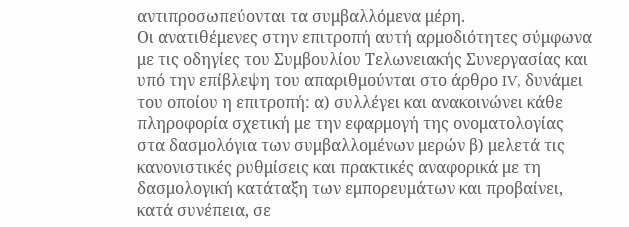αντιπροσωπεύονται τα συμβαλλόμενα μέρη.
Οι ανατιθέμενες στην επιτροπή αυτή αρμοδιότητες σύμφωνα με τις οδηγίες του Συμβουλίου Τελωνειακής Συνεργασίας και υπό την επίβλεψη του απαριθμούνται στο άρθρο IV, δυνάμει του οποίου η επιτροπή: α) συλλέγει και ανακοινώνει κάθε πληροφορία σχετική με την εφαρμογή της ονοματολογίας στα δασμολόγια των συμβαλλομένων μερών β) μελετά τις κανονιστικές ρυθμίσεις και πρακτικές αναφορικά με τη δασμολογική κατάταξη των εμπορευμάτων και προβαίνει, κατά συνέπεια, σε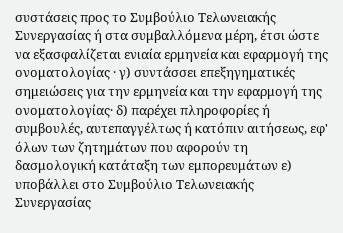συστάσεις προς το Συμβούλιο Τελωνειακής Συνεργασίας ή στα συμβαλλόμενα μέρη, έτσι ώστε να εξασφαλίζεται ενιαία ερμηνεία και εφαρμογή της ονοματολογίας · γ) συντάσσει επεξηγηματικές σημειώσεις για την ερμηνεία και την εφαρμογή της ονοματολογίας· δ) παρέχει πληροφορίες ή συμβουλές, αυτεπαγγέλτως ή κατόπιν αιτήσεως, εφ' όλων των ζητημάτων που αφορούν τη δασμολογική κατάταξη των εμπορευμάτων ε) υποβάλλει στο Συμβούλιο Τελωνειακής Συνεργασίας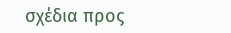σχέδια προς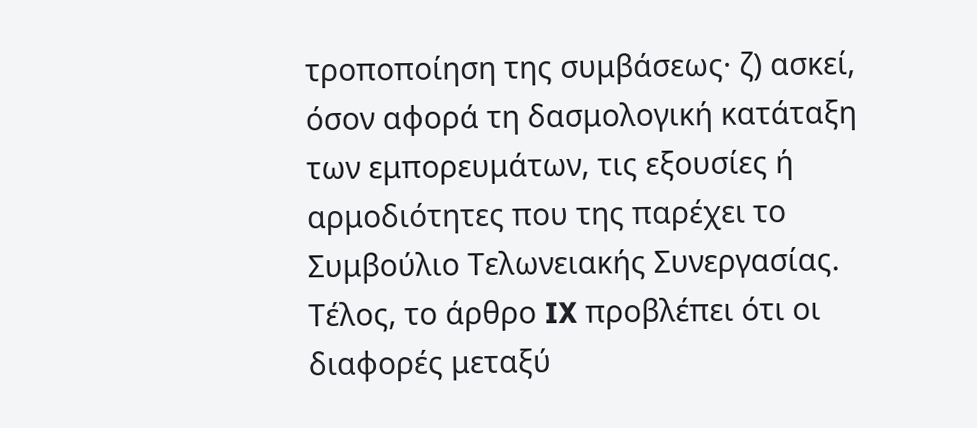τροποποίηση της συμβάσεως· ζ) ασκεί, όσον αφορά τη δασμολογική κατάταξη των εμπορευμάτων, τις εξουσίες ή αρμοδιότητες που της παρέχει το Συμβούλιο Τελωνειακής Συνεργασίας.
Τέλος, το άρθρο IX προβλέπει ότι οι διαφορές μεταξύ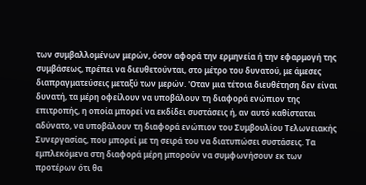των συμβαλλομένων μερών, όσον αφορά την ερμηνεία ή την εφαρμογή της συμβάσεως, πρέπει να διευθετούνται, στο μέτρο του δυνατού, με άμεσες διαπραγματεύσεις μεταξύ των μερών. 'Οταν μια τέτοια διευθέτηση δεν είναι δυνατή, τα μέρη οφείλουν να υποβάλουν τη διαφορά ενώπιον της επιτροπής, η οποία μπορεί να εκδίδει συστάσεις ή, αν αυτό καθίσταται αδύνατο, να υποβάλουν τη διαφορά ενώπιον του Συμβουλίου Τελωνειακής Συνεργασίας, που μπορεί με τη σειρά του να διατυπώσει συστάσεις. Τα εμπλεκόμενα στη διαφορά μέρη μπορούν να συμφωνήσουν εκ των προτέρων ότι θα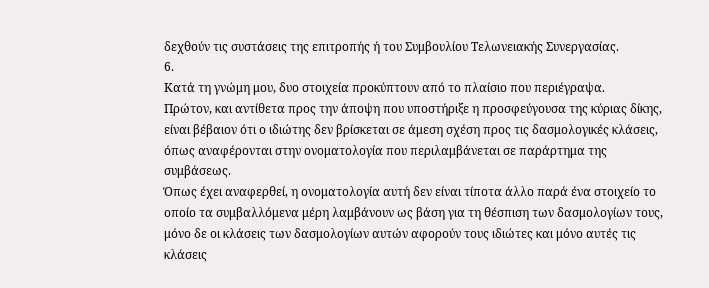δεχθούν τις συστάσεις της επιτροπής ή του Συμβουλίου Τελωνειακής Συνεργασίας.
6.
Κατά τη γνώμη μου, δυο στοιχεία προκύπτουν από το πλαίσιο που περιέγραψα.
Πρώτον, και αντίθετα προς την άποψη που υποστήριξε η προσφεύγουσα της κύριας δίκης, είναι βέβαιον ότι ο ιδιώτης δεν βρίσκεται σε άμεση σχέση προς τις δασμολογικές κλάσεις, όπως αναφέρονται στην ονοματολογία που περιλαμβάνεται σε παράρτημα της συμβάσεως.
Όπως έχει αναφερθεί, η ονοματολογία αυτή δεν είναι τίποτα άλλο παρά ένα στοιχείο το οποίο τα συμβαλλόμενα μέρη λαμβάνουν ως βάση για τη θέσπιση των δασμολογίων τους, μόνο δε οι κλάσεις των δασμολογίων αυτών αφορούν τους ιδιώτες και μόνο αυτές τις κλάσεις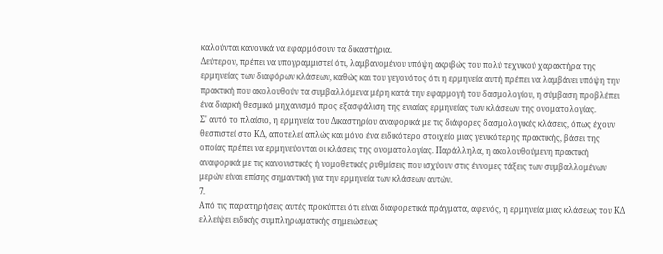καλούνται κανονικά να εφαρμόσουν τα δικαστήρια.
Δεύτερον, πρέπει να υπογραμμιστεί ότι, λαμβανομένου υπόψη ακριβώς του πολύ τεχνικού χαρακτήρα της ερμηνείας των διαφόρων κλάσεων, καθώς και του γεγονότος ότι η ερμηνεία αυτή πρέπει να λαμβάνει υπόψη την πρακτική που ακολουθούν τα συμβαλλόμενα μέρη κατά την εφαρμογή του δασμολογίου, η σύμβαση προβλέπει ένα διαρκή θεσμικό μηχανισμό προς εξασφάλιση της ενιαίας ερμηνείας των κλάσεων της ονοματολογίας.
Σ' αυτό το πλαίσιο, η ερμηνεία του Δικαστηρίου αναφορικά με τις διάφορες δασμολογικές κλάσεις, όπως έχουν θεσπιστεί στο ΚΔ, αποτελεί απλώς και μόνο ένα ειδικότερο στοιχείο μιας γενικότερης πρακτικής, βάσει της οποίας πρέπει να ερμηνεύονται οι κλάσεις της ονοματολογίας. Παράλληλα, η ακολουθούμενη πρακτική αναφορικά με τις κανονιστικές ή νομοθετικές ρυθμίσεις που ισχύουν στις έννομες τάξεις των συμβαλλομένων μερών είναι επίσης σημαντική για την ερμηνεία των κλάσεων αυτών.
7.
Από τις παρατηρήσεις αυτές προκύπτει ότι είναι διαφορετικά πράγματα, αφενός, η ερμηνεία μιας κλάσεως του ΚΔ ελλείψει ειδικής συμπληρωματικής σημειώσεως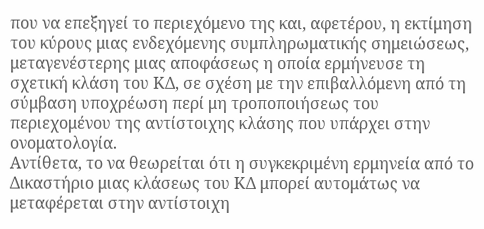που να επεξηγεί το περιεχόμενο της και, αφετέρου, η εκτίμηση του κύρους μιας ενδεχόμενης συμπληρωματικής σημειώσεως, μεταγενέστερης μιας αποφάσεως η οποία ερμήνευσε τη σχετική κλάση του ΚΔ, σε σχέση με την επιβαλλόμενη από τη σύμβαση υποχρέωση περί μη τροποποιήσεως του περιεχομένου της αντίστοιχης κλάσης που υπάρχει στην ονοματολογία.
Αντίθετα, το να θεωρείται ότι η συγκεκριμένη ερμηνεία από το Δικαστήριο μιας κλάσεως του ΚΔ μπορεί αυτομάτως να μεταφέρεται στην αντίστοιχη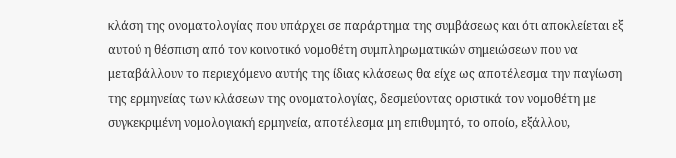κλάση της ονοματολογίας που υπάρχει σε παράρτημα της συμβάσεως και ότι αποκλείεται εξ αυτού η θέσπιση από τον κοινοτικό νομοθέτη συμπληρωματικών σημειώσεων που να μεταβάλλουν το περιεχόμενο αυτής της ίδιας κλάσεως θα είχε ως αποτέλεσμα την παγίωση της ερμηνείας των κλάσεων της ονοματολογίας, δεσμεύοντας οριστικά τον νομοθέτη με συγκεκριμένη νομολογιακή ερμηνεία, αποτέλεσμα μη επιθυμητό, το οποίο, εξάλλου,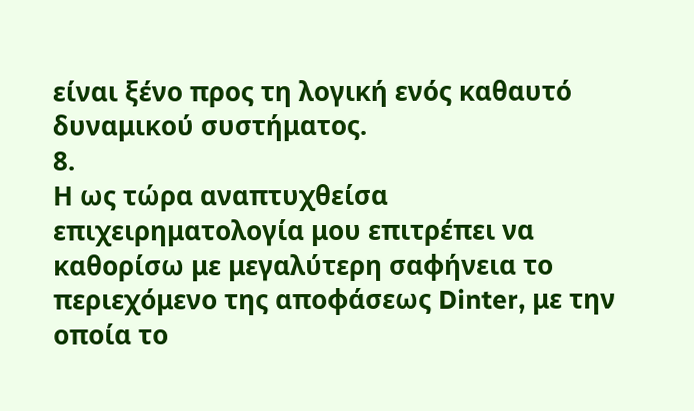είναι ξένο προς τη λογική ενός καθαυτό δυναμικού συστήματος.
8.
Η ως τώρα αναπτυχθείσα επιχειρηματολογία μου επιτρέπει να καθορίσω με μεγαλύτερη σαφήνεια το περιεχόμενο της αποφάσεως Dinter, με την οποία το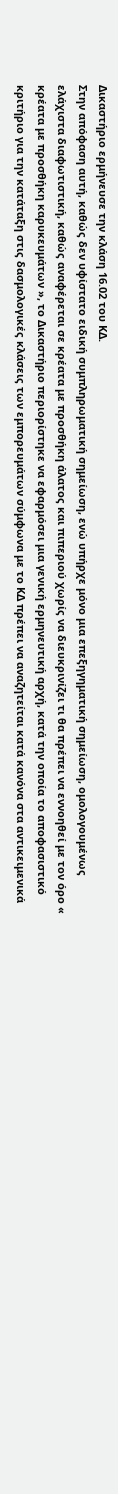Δικαστήριο ερμήνευσε την κλάση 16.02 του ΚΔ.
Στην απόφαση αυτή, καθώς δεν υφίστατο ειδική συμπληρωματική σημείωση, ενώ υπήρχε μόνο μια επεξηγηματική σημείωση, ομολογουμένως ελάχιστα διαφωτιστική, καθώς αναφέρεται σε κρέατα με προσθήκη άλατος και πιπεριού χωρίς να διευκρινίζει τι θα πρέπει να εννοηθεί με τον όρο « κρέατα με προσθήκη καρυκευμάτων », το Δικαστήριο περιορίστηκε να εφαρμόσει μια γενική ερμηνευτική αρχή, κατά την οποία το αποφασιστικό κριτήριο για την κατάταξη στις δασμολογικές κλάσεις των εμπορευμάτων σύμφωνα με το ΚΔ πρέπει να αναζητείται κατά κανόνα στα αντικειμενικά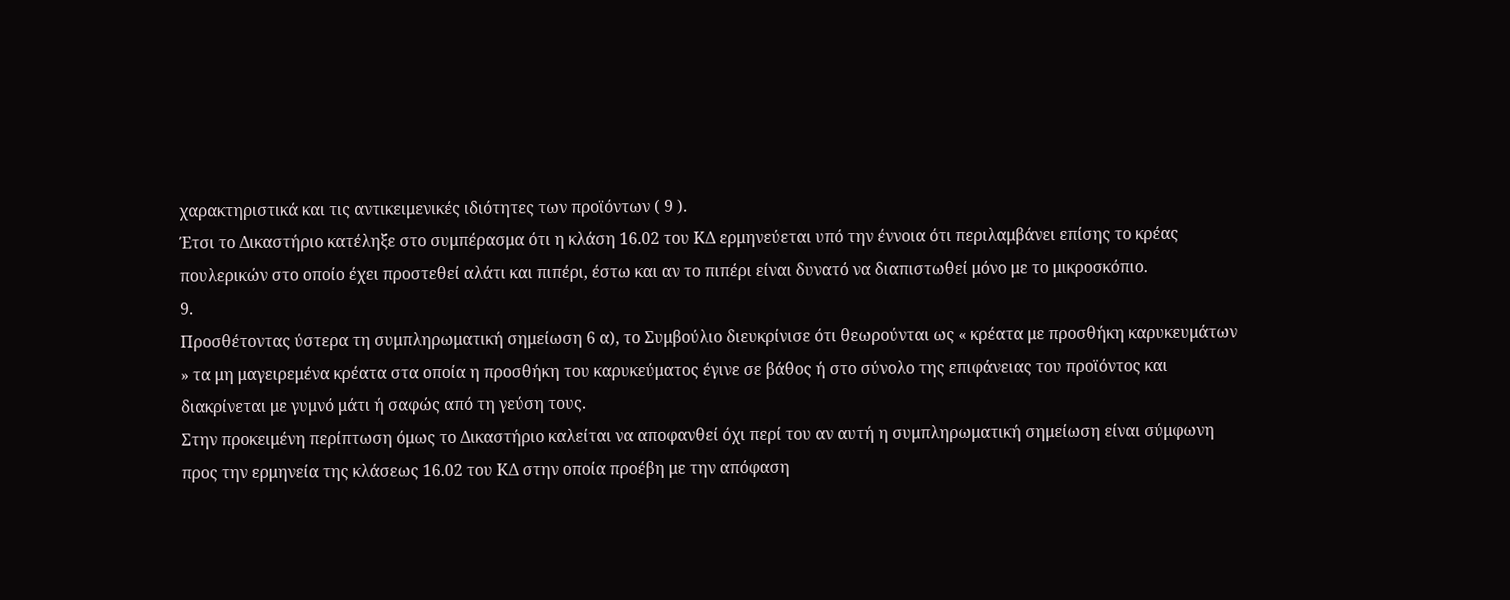χαρακτηριστικά και τις αντικειμενικές ιδιότητες των προϊόντων ( 9 ).
Έτσι το Δικαστήριο κατέληξε στο συμπέρασμα ότι η κλάση 16.02 του ΚΔ ερμηνεύεται υπό την έννοια ότι περιλαμβάνει επίσης το κρέας πουλερικών στο οποίο έχει προστεθεί αλάτι και πιπέρι, έστω και αν το πιπέρι είναι δυνατό να διαπιστωθεί μόνο με το μικροσκόπιο.
9.
Προσθέτοντας ύστερα τη συμπληρωματική σημείωση 6 α), το Συμβούλιο διευκρίνισε ότι θεωρούνται ως « κρέατα με προσθήκη καρυκευμάτων » τα μη μαγειρεμένα κρέατα στα οποία η προσθήκη του καρυκεύματος έγινε σε βάθος ή στο σύνολο της επιφάνειας του προϊόντος και διακρίνεται με γυμνό μάτι ή σαφώς από τη γεύση τους.
Στην προκειμένη περίπτωση όμως το Δικαστήριο καλείται να αποφανθεί όχι περί του αν αυτή η συμπληρωματική σημείωση είναι σύμφωνη προς την ερμηνεία της κλάσεως 16.02 του ΚΔ στην οποία προέβη με την απόφαση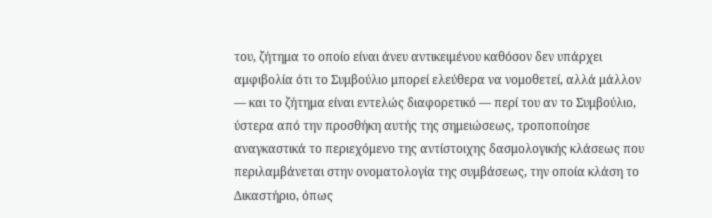του, ζήτημα το οποίο είναι άνευ αντικειμένου καθόσον δεν υπάρχει αμφιβολία ότι το Συμβούλιο μπορεί ελεύθερα να νομοθετεί, αλλά μάλλον — και το ζήτημα είναι εντελώς διαφορετικό — περί του αν το Συμβούλιο, ύστερα από την προσθήκη αυτής της σημειώσεως, τροποποίησε αναγκαστικά το περιεχόμενο της αντίστοιχης δασμολογικής κλάσεως που περιλαμβάνεται στην ονοματολογία της συμβάσεως, την οποία κλάση το Δικαστήριο, όπως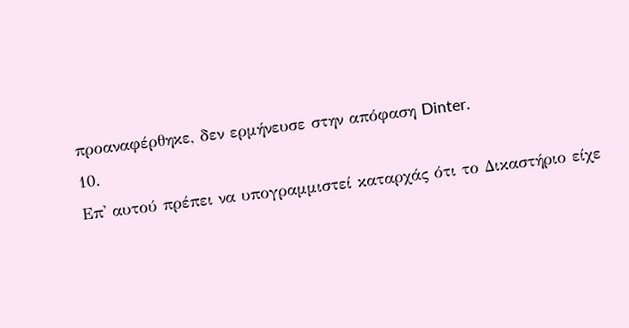προαναφέρθηκε, δεν ερμήνευσε στην απόφαση Dinter.
10.
Επ' αυτού πρέπει να υπογραμμιστεί καταρχάς ότι το Δικαστήριο είχε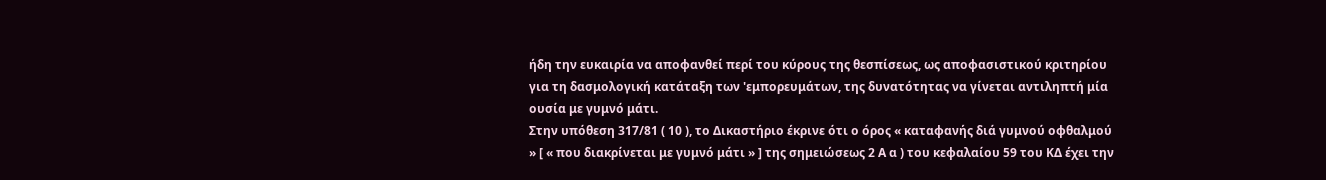ήδη την ευκαιρία να αποφανθεί περί του κύρους της θεσπίσεως, ως αποφασιστικού κριτηρίου για τη δασμολογική κατάταξη των 'εμπορευμάτων, της δυνατότητας να γίνεται αντιληπτή μία ουσία με γυμνό μάτι.
Στην υπόθεση 317/81 ( 10 ), το Δικαστήριο έκρινε ότι ο όρος « καταφανής διά γυμνού οφθαλμού » [ « που διακρίνεται με γυμνό μάτι » ] της σημειώσεως 2 Α α ) του κεφαλαίου 59 του ΚΔ έχει την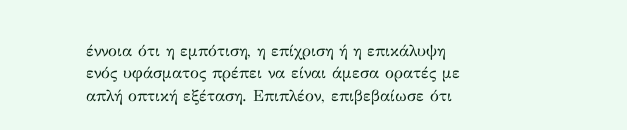έννοια ότι η εμπότιση, η επίχριση ή η επικάλυψη ενός υφάσματος πρέπει να είναι άμεσα ορατές με απλή οπτική εξέταση. Επιπλέον, επιβεβαίωσε ότι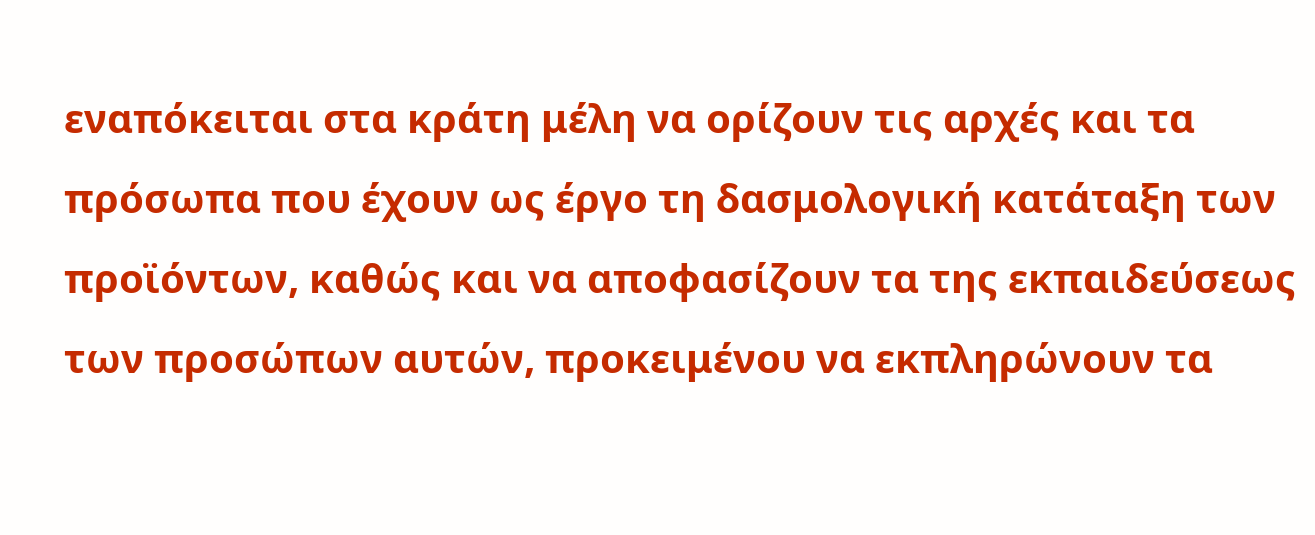εναπόκειται στα κράτη μέλη να ορίζουν τις αρχές και τα πρόσωπα που έχουν ως έργο τη δασμολογική κατάταξη των προϊόντων, καθώς και να αποφασίζουν τα της εκπαιδεύσεως των προσώπων αυτών, προκειμένου να εκπληρώνουν τα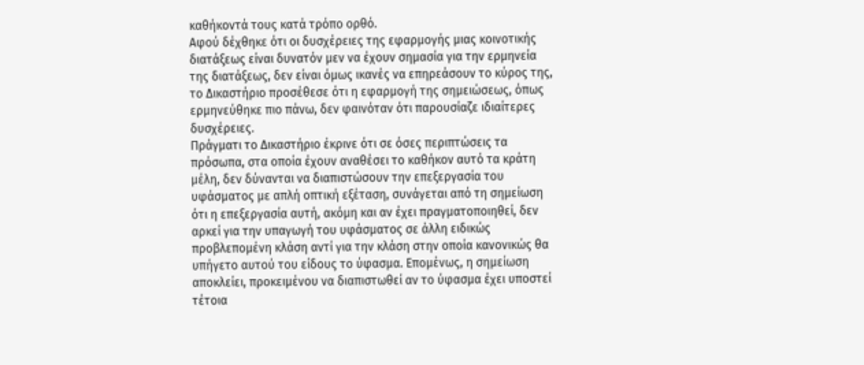καθήκοντά τους κατά τρόπο ορθό.
Αφού δέχθηκε ότι οι δυσχέρειες της εφαρμογής μιας κοινοτικής διατάξεως είναι δυνατόν μεν να έχουν σημασία για την ερμηνεία της διατάξεως, δεν είναι όμως ικανές να επηρεάσουν το κύρος της, το Δικαστήριο προσέθεσε ότι η εφαρμογή της σημειώσεως, όπως ερμηνεύθηκε πιο πάνω, δεν φαινόταν ότι παρουσίαζε ιδιαίτερες δυσχέρειες.
Πράγματι το Δικαστήριο έκρινε ότι σε όσες περιπτώσεις τα πρόσωπα, στα οποία έχουν αναθέσει το καθήκον αυτό τα κράτη μέλη, δεν δύνανται να διαπιστώσουν την επεξεργασία του υφάσματος με απλή οπτική εξέταση, συνάγεται από τη σημείωση ότι η επεξεργασία αυτή, ακόμη και αν έχει πραγματοποιηθεί, δεν αρκεί για την υπαγωγή του υφάσματος σε άλλη ειδικώς προβλεπομένη κλάση αντί για την κλάση στην οποία κανονικώς θα υπήγετο αυτού του είδους το ύφασμα. Επομένως, η σημείωση αποκλείει, προκειμένου να διαπιστωθεί αν το ύφασμα έχει υποστεί τέτοια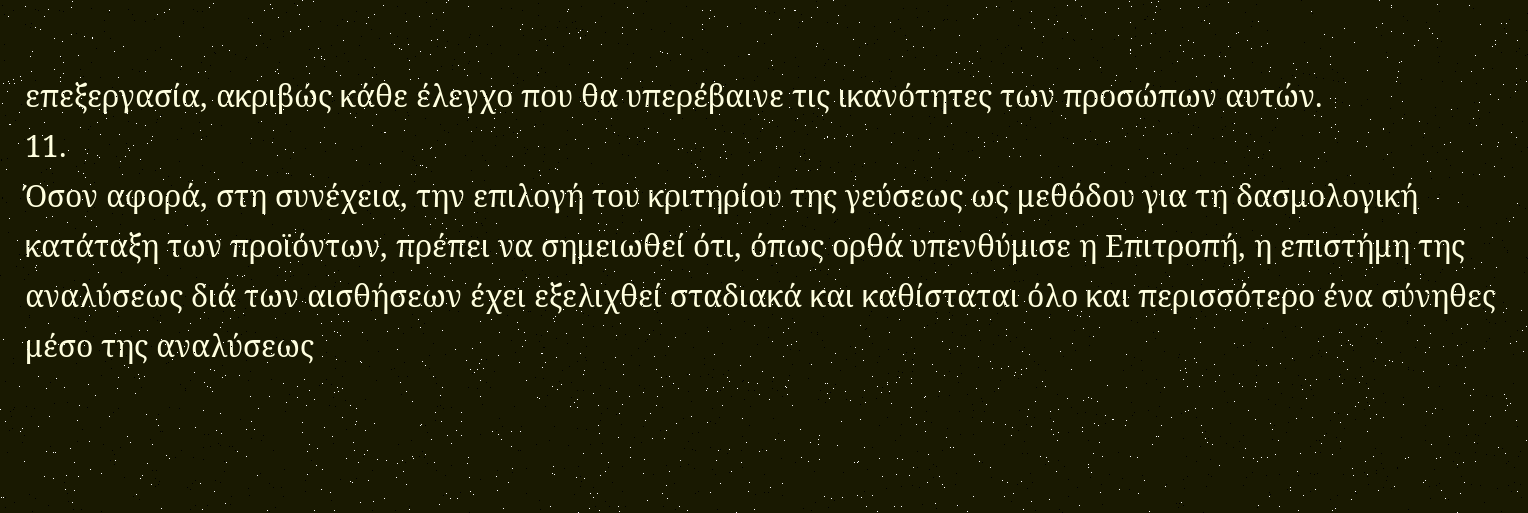επεξεργασία, ακριβώς κάθε έλεγχο που θα υπερέβαινε τις ικανότητες των προσώπων αυτών.
11.
Όσον αφορά, στη συνέχεια, την επιλογή του κριτηρίου της γεύσεως ως μεθόδου για τη δασμολογική κατάταξη των προϊόντων, πρέπει να σημειωθεί ότι, όπως ορθά υπενθύμισε η Επιτροπή, η επιστήμη της αναλύσεως διά των αισθήσεων έχει εξελιχθεί σταδιακά και καθίσταται όλο και περισσότερο ένα σύνηθες μέσο της αναλύσεως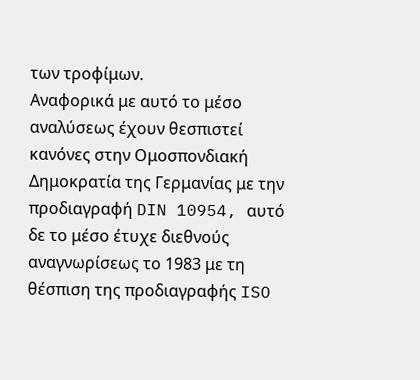των τροφίμων.
Αναφορικά με αυτό το μέσο αναλύσεως έχουν θεσπιστεί κανόνες στην Ομοσπονδιακή Δημοκρατία της Γερμανίας με την προδιαγραφή DIN 10954, αυτό δε το μέσο έτυχε διεθνούς αναγνωρίσεως το 1983 με τη θέσπιση της προδιαγραφής ISO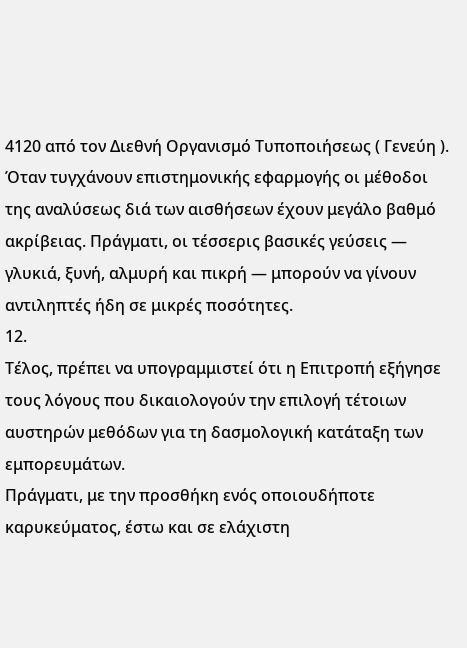4120 από τον Διεθνή Οργανισμό Τυποποιήσεως ( Γενεύη ).
Όταν τυγχάνουν επιστημονικής εφαρμογής οι μέθοδοι της αναλύσεως διά των αισθήσεων έχουν μεγάλο βαθμό ακρίβειας. Πράγματι, οι τέσσερις βασικές γεύσεις — γλυκιά, ξυνή, αλμυρή και πικρή — μπορούν να γίνουν αντιληπτές ήδη σε μικρές ποσότητες.
12.
Τέλος, πρέπει να υπογραμμιστεί ότι η Επιτροπή εξήγησε τους λόγους που δικαιολογούν την επιλογή τέτοιων αυστηρών μεθόδων για τη δασμολογική κατάταξη των εμπορευμάτων.
Πράγματι, με την προσθήκη ενός οποιουδήποτε καρυκεύματος, έστω και σε ελάχιστη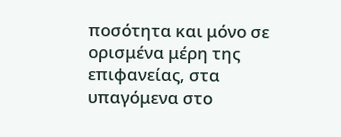ποσότητα και μόνο σε ορισμένα μέρη της επιφανείας, στα υπαγόμενα στο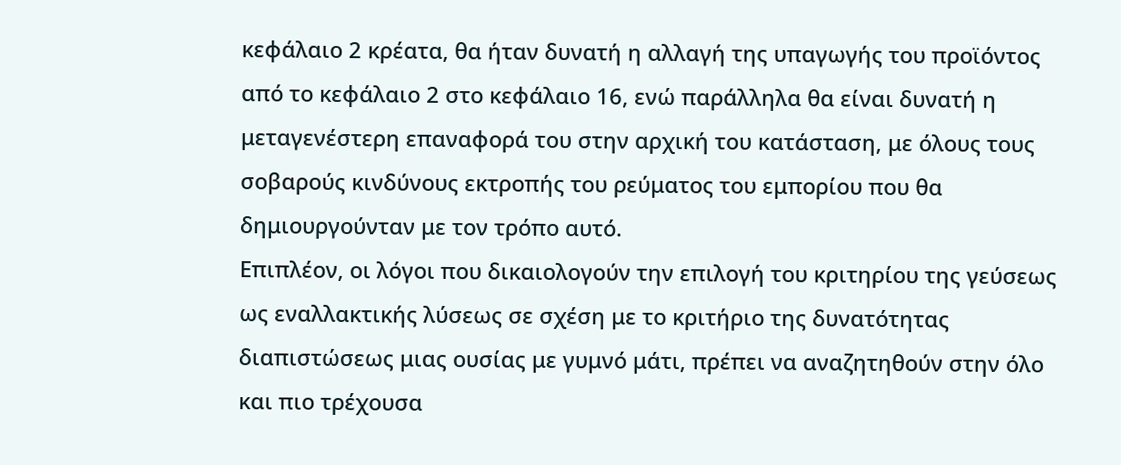κεφάλαιο 2 κρέατα, θα ήταν δυνατή η αλλαγή της υπαγωγής του προϊόντος από το κεφάλαιο 2 στο κεφάλαιο 16, ενώ παράλληλα θα είναι δυνατή η μεταγενέστερη επαναφορά του στην αρχική του κατάσταση, με όλους τους σοβαρούς κινδύνους εκτροπής του ρεύματος του εμπορίου που θα δημιουργούνταν με τον τρόπο αυτό.
Επιπλέον, οι λόγοι που δικαιολογούν την επιλογή του κριτηρίου της γεύσεως ως εναλλακτικής λύσεως σε σχέση με το κριτήριο της δυνατότητας διαπιστώσεως μιας ουσίας με γυμνό μάτι, πρέπει να αναζητηθούν στην όλο και πιο τρέχουσα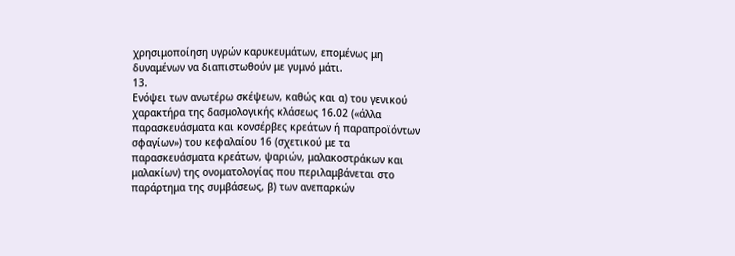χρησιμοποίηση υγρών καρυκευμάτων, επομένως μη δυναμένων να διαπιστωθούν με γυμνό μάτι.
13.
Ενόψει των ανωτέρω σκέψεων, καθώς και α) του γενικού χαρακτήρα της δασμολογικής κλάσεως 16.02 («άλλα παρασκευάσματα και κονσέρβες κρεάτων ή παραπροϊόντων σφαγίων») του κεφαλαίου 16 (σχετικού με τα παρασκευάσματα κρεάτων, ψαριών, μαλακοστράκων και μαλακίων) της ονοματολογίας που περιλαμβάνεται στο παράρτημα της συμβάσεως, β) των ανεπαρκών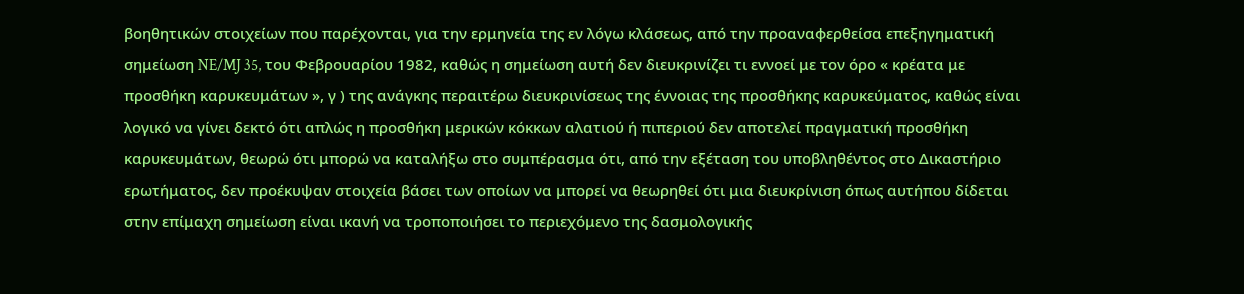βοηθητικών στοιχείων που παρέχονται, για την ερμηνεία της εν λόγω κλάσεως, από την προαναφερθείσα επεξηγηματική σημείωση NE/MJ 35, του Φεβρουαρίου 1982, καθώς η σημείωση αυτή δεν διευκρινίζει τι εννοεί με τον όρο « κρέατα με προσθήκη καρυκευμάτων », γ ) της ανάγκης περαιτέρω διευκρινίσεως της έννοιας της προσθήκης καρυκεύματος, καθώς είναι λογικό να γίνει δεκτό ότι απλώς η προσθήκη μερικών κόκκων αλατιού ή πιπεριού δεν αποτελεί πραγματική προσθήκη καρυκευμάτων, θεωρώ ότι μπορώ να καταλήξω στο συμπέρασμα ότι, από την εξέταση του υποβληθέντος στο Δικαστήριο ερωτήματος, δεν προέκυψαν στοιχεία βάσει των οποίων να μπορεί να θεωρηθεί ότι μια διευκρίνιση όπως αυτήπου δίδεται στην επίμαχη σημείωση είναι ικανή να τροποποιήσει το περιεχόμενο της δασμολογικής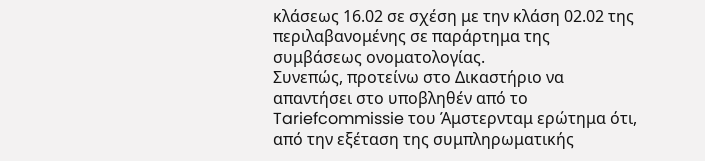κλάσεως 16.02 σε σχέση με την κλάση 02.02 της περιλαβανομένης σε παράρτημα της συμβάσεως ονοματολογίας.
Συνεπώς, προτείνω στο Δικαστήριο να απαντήσει στο υποβληθέν από το Tariefcommissie του Άμστερνταμ ερώτημα ότι, από την εξέταση της συμπληρωματικής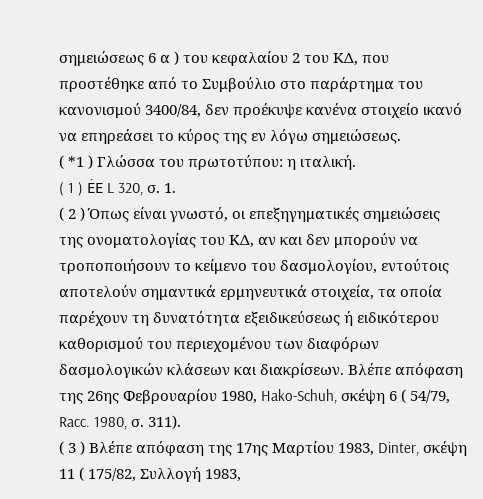σημειώσεως 6 α ) του κεφαλαίου 2 του ΚΔ, που προστέθηκε από το Συμβούλιο στο παράρτημα του κανονισμού 3400/84, δεν προέκυψε κανένα στοιχείο ικανό να επηρεάσει το κύρος της εν λόγω σημειώσεως.
( *1 ) Γλώσσα του πρωτοτύπου: η ιταλική.
( 1 ) ĖE L 320, σ. 1.
( 2 ) Όπως είναι γνωστό, οι επεξηγηματικές σημειώσεις της ονοματολογίας του ΚΔ, αν και δεν μπορούν να τροποποιήσουν το κείμενο του δασμολογίου, εντούτοις αποτελούν σημαντικά ερμηνευτικά στοιχεία, τα οποία παρέχουν τη δυνατότητα εξειδικεύσεως ή ειδικότερου καθορισμού του περιεχομένου των διαφόρων δασμολογικών κλάσεων και διακρίσεων. Βλέπε απόφαση της 26ης Φεβρουαρίου 1980, Hako-Schuh, σκέψη 6 ( 54/79, Racc. 1980, σ. 311).
( 3 ) Βλέπε απόφαση της 17ης Μαρτίου 1983, Dinter, σκέψη 11 ( 175/82, Συλλογή 1983,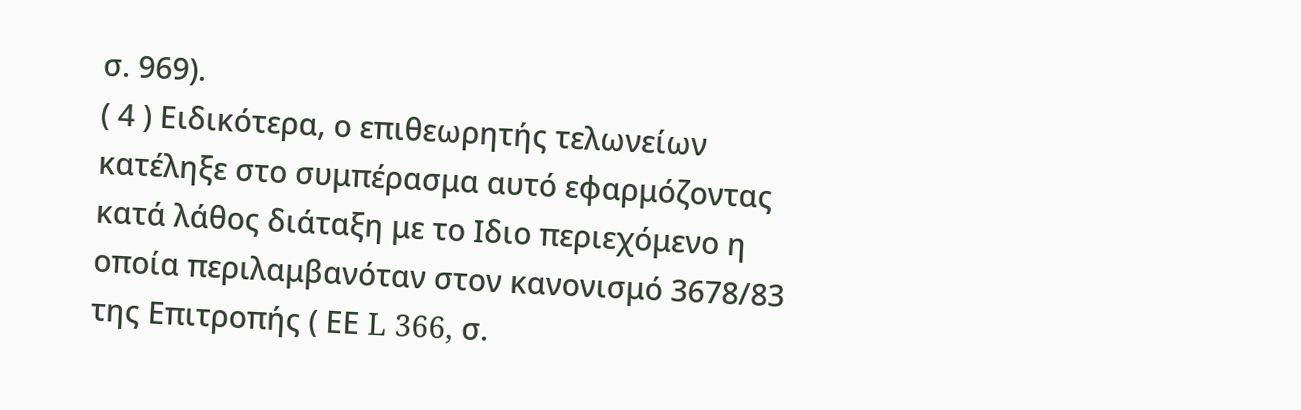σ. 969).
( 4 ) Ειδικότερα, ο επιθεωρητής τελωνείων κατέληξε στο συμπέρασμα αυτό εφαρμόζοντας κατά λάθος διάταξη με το Ιδιο περιεχόμενο η οποία περιλαμβανόταν στον κανονισμό 3678/83 της Επιτροπής ( ΕΕ L 366, σ.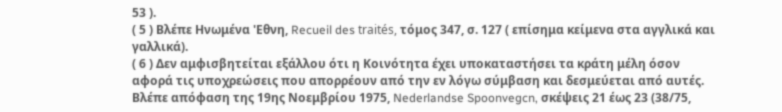53 ).
( 5 ) Βλέπε Ηνωμένα 'Εθνη, Recueil des traités, τόμος 347, σ. 127 ( επίσημα κείμενα στα αγγλικά και γαλλικά).
( 6 ) Δεν αμφισβητείται εξάλλου ότι η Κοινότητα έχει υποκαταστήσει τα κράτη μέλη όσον αφορά τις υποχρεώσεις που απορρέουν από την εν λόγω σύμβαση και δεσμεύεται από αυτές. Βλέπε απόφαση της 19ης Νοεμβρίου 1975, Nederlandse Spoonvegcn, σκέψεις 21 έως 23 (38/75,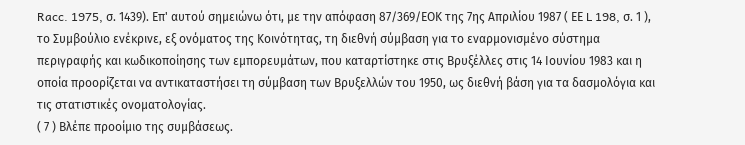Racc. 1975, σ. 1439). Επ' αυτού σημειώνω ότι, με την απόφαση 87/369/ΕΟΚ της 7ης Απριλίου 1987 ( ΕΕ L 198, σ. 1 ), το Συμβούλιο ενέκρινε, εξ ονόματος της Κοινότητας, τη διεθνή σύμβαση για το εναρμονισμένο σύστημα περιγραφής και κωδικοποίησης των εμπορευμάτων, που καταρτίστηκε στις Βρυξέλλες στις 14 Ιουνίου 1983 και η οποία προορίζεται να αντικαταστήσει τη σύμβαση των Βρυξελλών του 1950, ως διεθνή βάση για τα δασμολόγια και τις στατιστικές ονοματολογίας.
( 7 ) Βλέπε προοίμιο της συμβάσεως.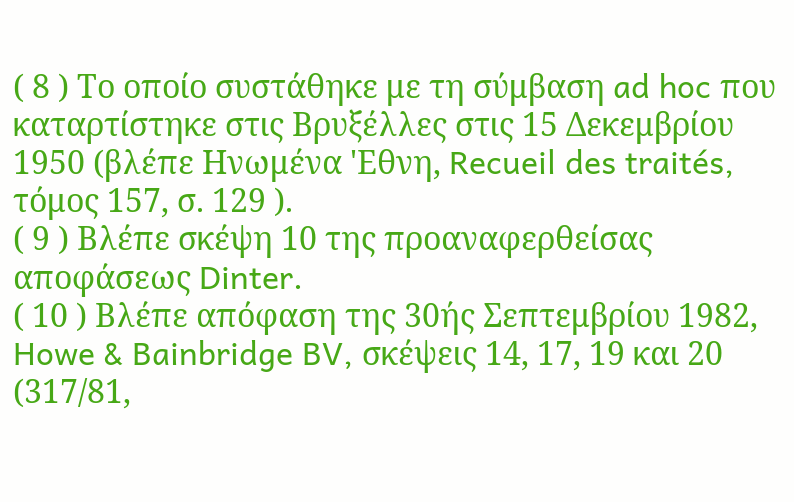( 8 ) Το οποίο συστάθηκε με τη σύμβαση ad hoc που καταρτίστηκε στις Βρυξέλλες στις 15 Δεκεμβρίου 1950 (βλέπε Ηνωμένα 'Εθνη, Recueil des traités, τόμος 157, σ. 129 ).
( 9 ) Βλέπε σκέψη 10 της προαναφερθείσας αποφάσεως Dinter.
( 10 ) Βλέπε απόφαση της 30ής Σεπτεμβρίου 1982, Howe & Bainbridge BV, σκέψεις 14, 17, 19 και 20 (317/81,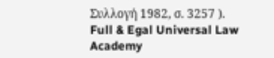Συλλογή 1982, σ. 3257 ).
Full & Egal Universal Law Academy